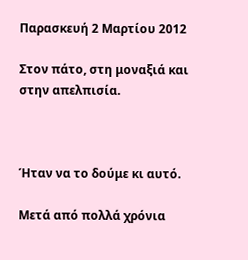Παρασκευή 2 Μαρτίου 2012

Στον πάτο, στη μοναξιά και στην απελπισία.



Ήταν να το δούμε κι αυτό.

Μετά από πολλά χρόνια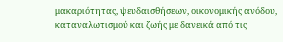μακαριότητας, ψευδαισθήσεων, οικονομικής ανόδου, καταναλωτισμού και ζωής με δανεικά από τις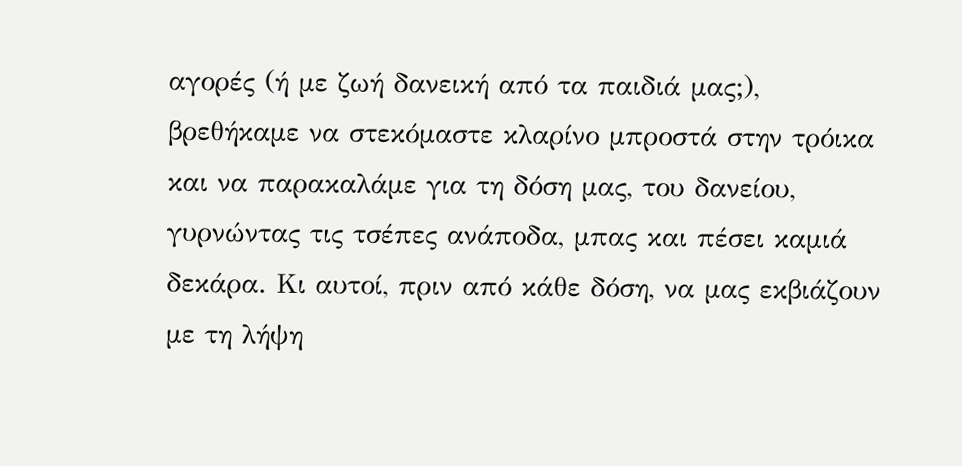αγορές (ή με ζωή δανεική από τα παιδιά μας;), βρεθήκαμε να στεκόμαστε κλαρίνο μπροστά στην τρόικα και να παρακαλάμε για τη δόση μας, του δανείου, γυρνώντας τις τσέπες ανάποδα, μπας και πέσει καμιά δεκάρα. Κι αυτοί, πριν από κάθε δόση, να μας εκβιάζουν με τη λήψη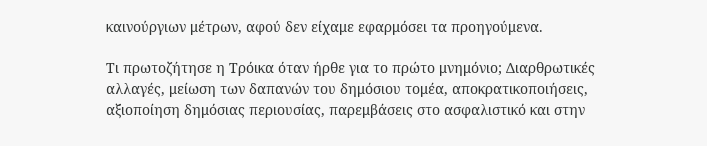καινούργιων μέτρων, αφού δεν είχαμε εφαρμόσει τα προηγούμενα.

Τι πρωτοζήτησε η Τρόικα όταν ήρθε για το πρώτο μνημόνιο; Διαρθρωτικές αλλαγές, μείωση των δαπανών του δημόσιου τομέα, αποκρατικοποιήσεις, αξιοποίηση δημόσιας περιουσίας, παρεμβάσεις στο ασφαλιστικό και στην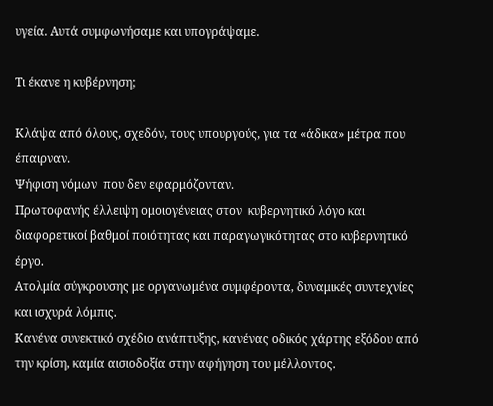υγεία. Αυτά συμφωνήσαμε και υπογράψαμε.

Τι έκανε η κυβέρνηση;

Κλάψα από όλους, σχεδόν, τους υπουργούς, για τα «άδικα» μέτρα που έπαιρναν.
Ψήφιση νόμων  που δεν εφαρμόζονταν.
Πρωτοφανής έλλειψη ομοιογένειας στον  κυβερνητικό λόγο και διαφορετικοί βαθμοί ποιότητας και παραγωγικότητας στο κυβερνητικό έργο.
Ατολμία σύγκρουσης με οργανωμένα συμφέροντα, δυναμικές συντεχνίες και ισχυρά λόμπις.
Κανένα συνεκτικό σχέδιο ανάπτυξης, κανένας οδικός χάρτης εξόδου από την κρίση, καμία αισιοδοξία στην αφήγηση του μέλλοντος.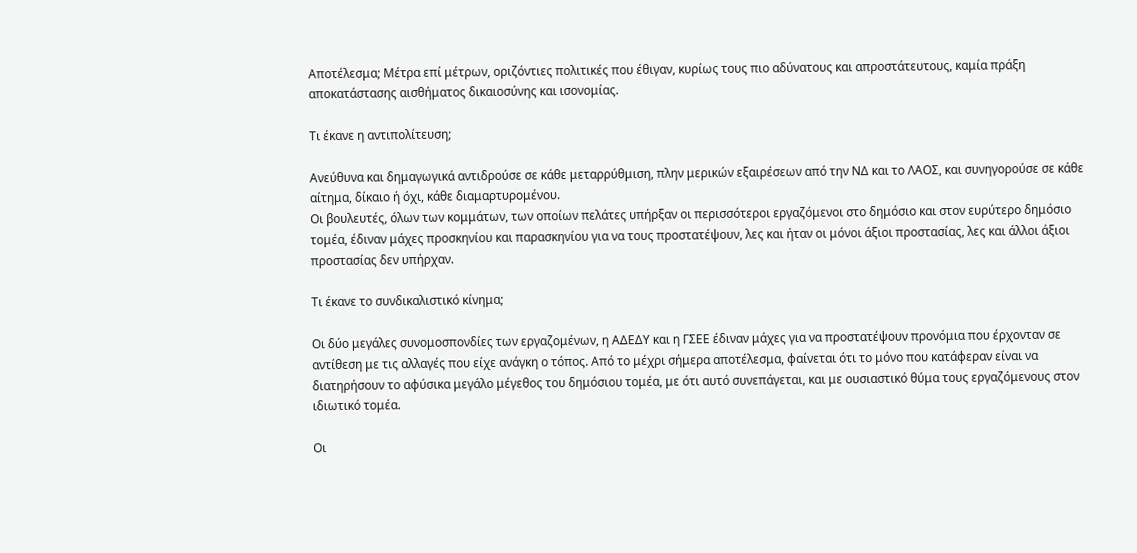Αποτέλεσμα; Μέτρα επί μέτρων, οριζόντιες πολιτικές που έθιγαν, κυρίως τους πιο αδύνατους και απροστάτευτους, καμία πράξη αποκατάστασης αισθήματος δικαιοσύνης και ισονομίας.

Τι έκανε η αντιπολίτευση;

Ανεύθυνα και δημαγωγικά αντιδρούσε σε κάθε μεταρρύθμιση, πλην μερικών εξαιρέσεων από την ΝΔ και το ΛΑΟΣ, και συνηγορούσε σε κάθε αίτημα, δίκαιο ή όχι, κάθε διαμαρτυρομένου.
Οι βουλευτές, όλων των κομμάτων, των οποίων πελάτες υπήρξαν οι περισσότεροι εργαζόμενοι στο δημόσιο και στον ευρύτερο δημόσιο τομέα, έδιναν μάχες προσκηνίου και παρασκηνίου για να τους προστατέψουν, λες και ήταν οι μόνοι άξιοι προστασίας, λες και άλλοι άξιοι προστασίας δεν υπήρχαν.

Τι έκανε το συνδικαλιστικό κίνημα;

Οι δύο μεγάλες συνομοσπονδίες των εργαζομένων, η ΑΔΕΔΥ και η ΓΣΕΕ έδιναν μάχες για να προστατέψουν προνόμια που έρχονταν σε αντίθεση με τις αλλαγές που είχε ανάγκη ο τόπος. Από το μέχρι σήμερα αποτέλεσμα, φαίνεται ότι το μόνο που κατάφεραν είναι να διατηρήσουν το αφύσικα μεγάλο μέγεθος του δημόσιου τομέα, με ότι αυτό συνεπάγεται, και με ουσιαστικό θύμα τους εργαζόμενους στον ιδιωτικό τομέα.

Οι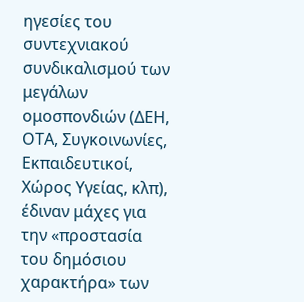ηγεσίες του συντεχνιακού συνδικαλισμού των μεγάλων ομοσπονδιών (ΔΕΗ, ΟΤΑ, Συγκοινωνίες, Εκπαιδευτικοί, Χώρος Υγείας, κλπ), έδιναν μάχες για την «προστασία του δημόσιου χαρακτήρα» των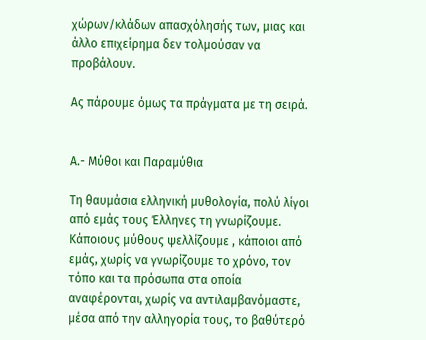χώρων/κλάδων απασχόλησής των, μιας και άλλο επιχείρημα δεν τολμούσαν να προβάλουν.

Ας πάρουμε όμως τα πράγματα με τη σειρά.


Α.- Μύθοι και Παραμύθια

Τη θαυμάσια ελληνική μυθολογία, πολύ λίγοι από εμάς τους Έλληνες τη γνωρίζουμε. Κάποιους μύθους ψελλίζουμε , κάποιοι από εμάς, χωρίς να γνωρίζουμε το χρόνο, τον τόπο και τα πρόσωπα στα οποία αναφέρονται, χωρίς να αντιλαμβανόμαστε, μέσα από την αλληγορία τους, το βαθύτερό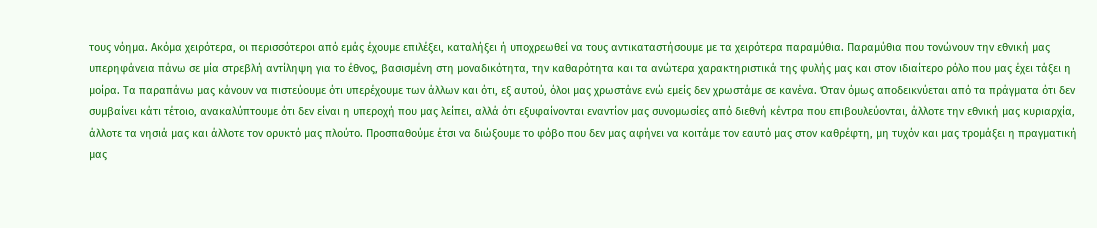τους νόημα. Ακόμα χειρότερα, οι περισσότεροι από εμάς έχουμε επιλέξει, καταλήξει ή υποχρεωθεί να τους αντικαταστήσουμε με τα χειρότερα παραμύθια. Παραμύθια που τονώνουν την εθνική μας υπερηφάνεια πάνω σε μία στρεβλή αντίληψη για το έθνος, βασισμένη στη μοναδικότητα, την καθαρότητα και τα ανώτερα χαρακτηριστικά της φυλής μας και στον ιδιαίτερο ρόλο που μας έχει τάξει η μοίρα. Τα παραπάνω μας κάνουν να πιστεύουμε ότι υπερέχουμε των άλλων και ότι, εξ αυτού, όλοι μας χρωστάνε ενώ εμείς δεν χρωστάμε σε κανένα. Όταν όμως αποδεικνύεται από τα πράγματα ότι δεν συμβαίνει κάτι τέτοιο, ανακαλύπτουμε ότι δεν είναι η υπεροχή που μας λείπει, αλλά ότι εξυφαίνονται εναντίον μας συνομωσίες από διεθνή κέντρα που επιβουλεύονται, άλλοτε την εθνική μας κυριαρχία, άλλοτε τα νησιά μας και άλλοτε τον ορυκτό μας πλούτο. Προσπαθούμε έτσι να διώξουμε το φόβο που δεν μας αφήνει να κοιτάμε τον εαυτό μας στον καθρέφτη, μη τυχόν και μας τρομάξει η πραγματική μας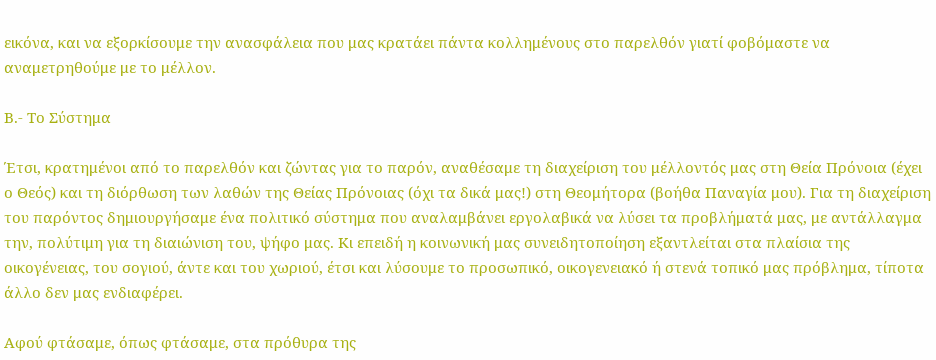εικόνα, και να εξορκίσουμε την ανασφάλεια που μας κρατάει πάντα κολλημένους στο παρελθόν γιατί φοβόμαστε να αναμετρηθούμε με το μέλλον.

Β.- Το Σύστημα

Έτσι, κρατημένοι από το παρελθόν και ζώντας για το παρόν, αναθέσαμε τη διαχείριση του μέλλοντός μας στη Θεία Πρόνοια (έχει ο Θεός) και τη διόρθωση των λαθών της Θείας Πρόνοιας (όχι τα δικά μας!) στη Θεομήτορα (βοήθα Παναγία μου). Για τη διαχείριση του παρόντος δημιουργήσαμε ένα πολιτικό σύστημα που αναλαμβάνει εργολαβικά να λύσει τα προβλήματά μας, με αντάλλαγμα την, πολύτιμη για τη διαιώνιση του, ψήφο μας. Κι επειδή η κοινωνική μας συνειδητοποίηση εξαντλείται στα πλαίσια της οικογένειας, του σογιού, άντε και του χωριού, έτσι και λύσουμε το προσωπικό, οικογενειακό ή στενά τοπικό μας πρόβλημα, τίποτα άλλο δεν μας ενδιαφέρει.

Αφού φτάσαμε, όπως φτάσαμε, στα πρόθυρα της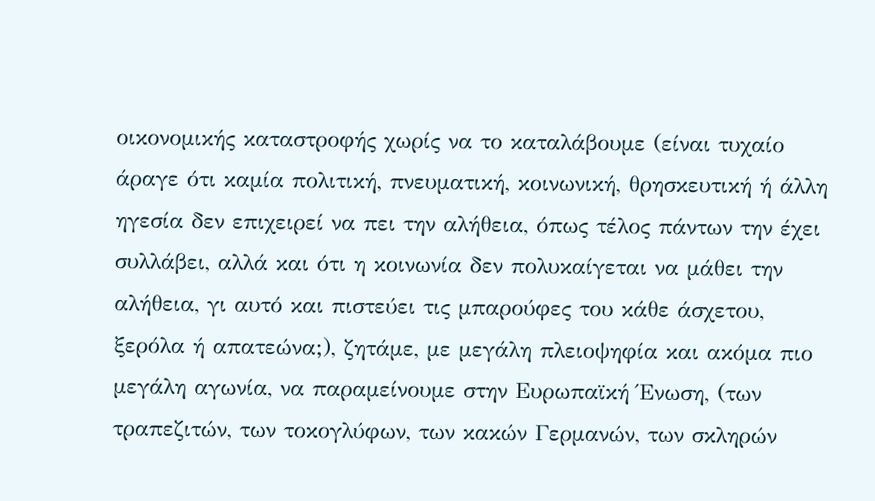οικονομικής καταστροφής χωρίς να το καταλάβουμε (είναι τυχαίο άραγε ότι καμία πολιτική, πνευματική, κοινωνική, θρησκευτική ή άλλη ηγεσία δεν επιχειρεί να πει την αλήθεια, όπως τέλος πάντων την έχει συλλάβει, αλλά και ότι η κοινωνία δεν πολυκαίγεται να μάθει την αλήθεια, γι αυτό και πιστεύει τις μπαρούφες του κάθε άσχετου, ξερόλα ή απατεώνα;), ζητάμε, με μεγάλη πλειοψηφία και ακόμα πιο μεγάλη αγωνία, να παραμείνουμε στην Ευρωπαϊκή Ένωση, (των τραπεζιτών, των τοκογλύφων, των κακών Γερμανών, των σκληρών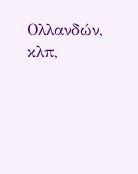Ολλανδών, κλπ,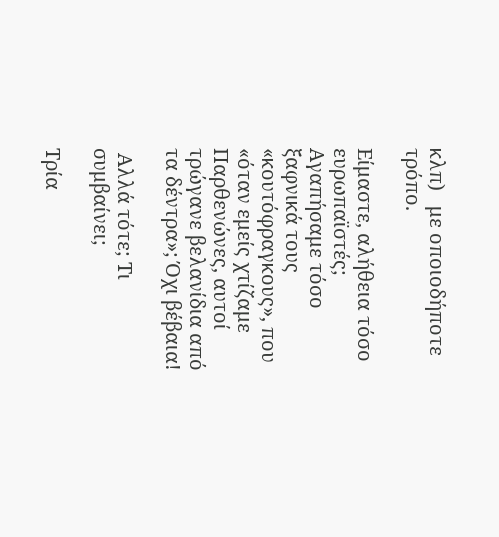κλπ)   με οποιοδήποτε τρόπο.

Είμαστε, αλήθεια τόσο ευρωπαϊστές; Αγαπήσαμε τόσο ξαφνικά τους «κουτόφραγκους», που «όταν εμείς χτίζαμε Παρθενώνες, αυτοί τρώγανε βελανίδια από τα δέντρα»; Όχι βέβαια!

 Αλλά τότε; Τι συμβαίνει;

Τρία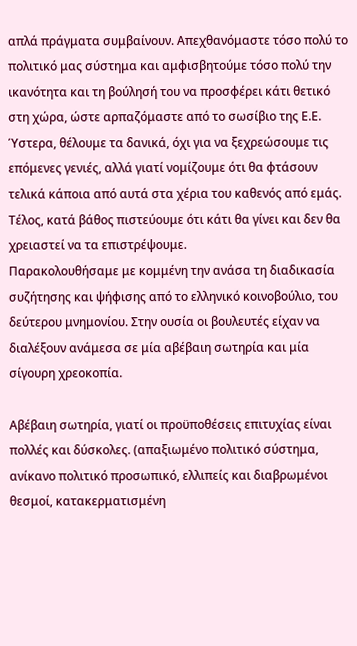απλά πράγματα συμβαίνουν. Απεχθανόμαστε τόσο πολύ το πολιτικό μας σύστημα και αμφισβητούμε τόσο πολύ την ικανότητα και τη βούλησή του να προσφέρει κάτι θετικό στη χώρα, ώστε αρπαζόμαστε από το σωσίβιο της Ε.Ε.  Ύστερα, θέλουμε τα δανικά, όχι για να ξεχρεώσουμε τις επόμενες γενιές, αλλά γιατί νομίζουμε ότι θα φτάσουν τελικά κάποια από αυτά στα χέρια του καθενός από εμάς. Τέλος, κατά βάθος πιστεύουμε ότι κάτι θα γίνει και δεν θα χρειαστεί να τα επιστρέψουμε.
Παρακολουθήσαμε με κομμένη την ανάσα τη διαδικασία συζήτησης και ψήφισης από το ελληνικό κοινοβούλιο, του δεύτερου μνημονίου. Στην ουσία οι βουλευτές είχαν να διαλέξουν ανάμεσα σε μία αβέβαιη σωτηρία και μία σίγουρη χρεοκοπία.

Αβέβαιη σωτηρία, γιατί οι προϋποθέσεις επιτυχίας είναι πολλές και δύσκολες. (απαξιωμένο πολιτικό σύστημα, ανίκανο πολιτικό προσωπικό, ελλιπείς και διαβρωμένοι θεσμοί, κατακερματισμένη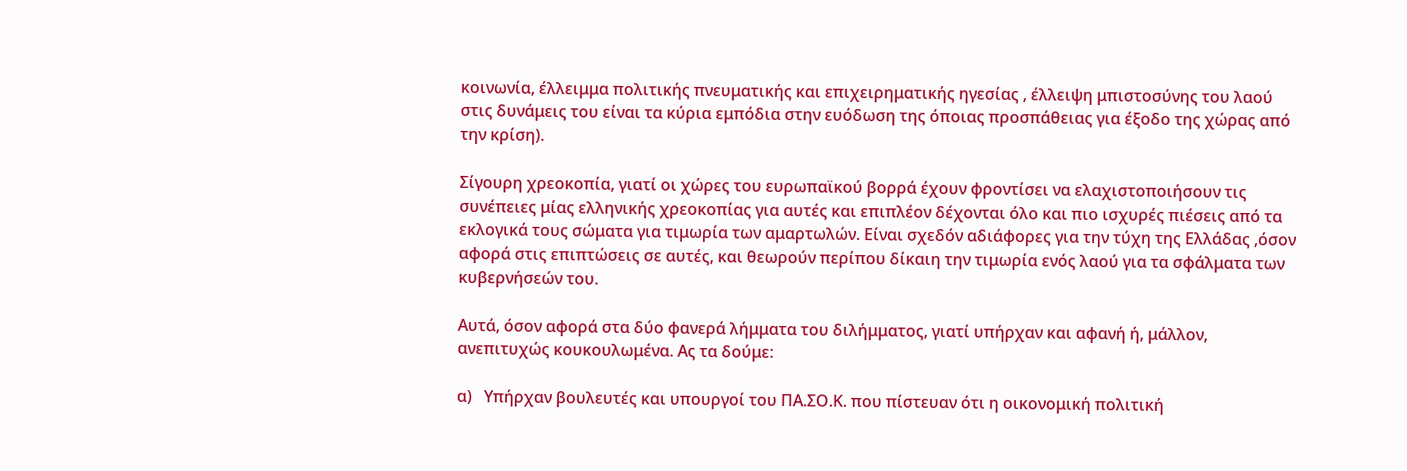κοινωνία, έλλειμμα πολιτικής πνευματικής και επιχειρηματικής ηγεσίας , έλλειψη μπιστοσύνης του λαού στις δυνάμεις του είναι τα κύρια εμπόδια στην ευόδωση της όποιας προσπάθειας για έξοδο της χώρας από την κρίση).

Σίγουρη χρεοκοπία, γιατί οι χώρες του ευρωπαϊκού βορρά έχουν φροντίσει να ελαχιστοποιήσουν τις συνέπειες μίας ελληνικής χρεοκοπίας για αυτές και επιπλέον δέχονται όλο και πιο ισχυρές πιέσεις από τα εκλογικά τους σώματα για τιμωρία των αμαρτωλών. Είναι σχεδόν αδιάφορες για την τύχη της Ελλάδας ,όσον αφορά στις επιπτώσεις σε αυτές, και θεωρούν περίπου δίκαιη την τιμωρία ενός λαού για τα σφάλματα των κυβερνήσεών του.

Αυτά, όσον αφορά στα δύο φανερά λήμματα του διλήμματος, γιατί υπήρχαν και αφανή ή, μάλλον, ανεπιτυχώς κουκουλωμένα. Ας τα δούμε:

α)   Υπήρχαν βουλευτές και υπουργοί του ΠΑ.ΣΟ.Κ. που πίστευαν ότι η οικονομική πολιτική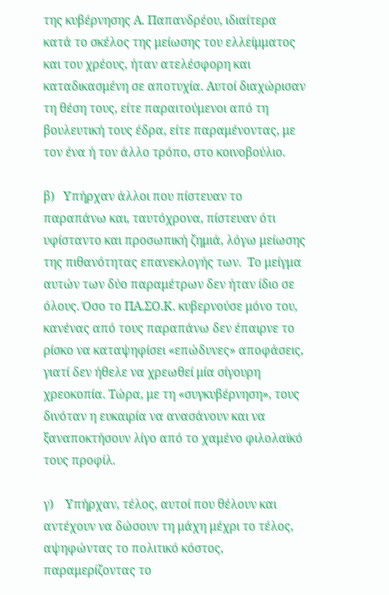της κυβέρνησης Α. Παπανδρέου, ιδιαίτερα κατά το σκέλος της μείωσης του ελλείμματος και του χρέους, ήταν ατελέσφορη και καταδικασμένη σε αποτυχία. Αυτοί διαχώρισαν τη θέση τους, είτε παραιτούμενοι από τη βουλευτική τους έδρα, είτε παραμένοντας, με τον ένα ή τον άλλο τρόπο, στο κοινοβούλιο.

β)   Υπήρχαν άλλοι που πίστευαν το παραπάνω και, ταυτόχρονα, πίστευαν ότι υφίσταντο και προσωπική ζημιά, λόγω μείωσης της πιθανότητας επανεκλογής των.  Το μείγμα αυτών των δύο παραμέτρων δεν ήταν ίδιο σε όλους. Όσο το ΠΑ.ΣΟ.Κ. κυβερνούσε μόνο του, κανένας από τους παραπάνω δεν έπαιρνε το ρίσκο να καταψηφίσει «επώδυνες» αποφάσεις, γιατί δεν ήθελε να χρεωθεί μία σίγουρη χρεοκοπία. Τώρα, με τη «συγκυβέρνηση», τους δινόταν η ευκαιρία να ανασάνουν και να ξαναποκτήσουν λίγο από το χαμένο φιλολαϊκό τους προφίλ.

γ)    Υπήρχαν, τέλος, αυτοί που θέλουν και αντέχουν να δώσουν τη μάχη μέχρι το τέλος, αψηφώντας το πολιτικό κόστος, παραμερίζοντας το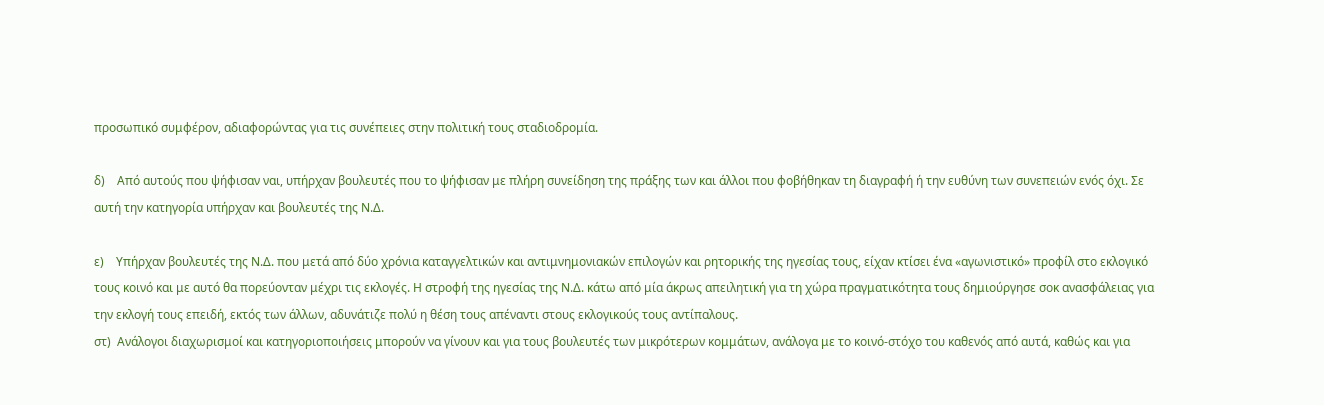προσωπικό συμφέρον, αδιαφορώντας για τις συνέπειες στην πολιτική τους σταδιοδρομία.

δ)    Από αυτούς που ψήφισαν ναι, υπήρχαν βουλευτές που το ψήφισαν με πλήρη συνείδηση της πράξης των και άλλοι που φοβήθηκαν τη διαγραφή ή την ευθύνη των συνεπειών ενός όχι. Σε αυτή την κατηγορία υπήρχαν και βουλευτές της Ν.Δ.

ε)    Υπήρχαν βουλευτές της Ν.Δ. που μετά από δύο χρόνια καταγγελτικών και αντιμνημονιακών επιλογών και ρητορικής της ηγεσίας τους, είχαν κτίσει ένα «αγωνιστικό» προφίλ στο εκλογικό τους κοινό και με αυτό θα πορεύονταν μέχρι τις εκλογές. Η στροφή της ηγεσίας της Ν.Δ. κάτω από μία άκρως απειλητική για τη χώρα πραγματικότητα τους δημιούργησε σοκ ανασφάλειας για την εκλογή τους επειδή, εκτός των άλλων, αδυνάτιζε πολύ η θέση τους απέναντι στους εκλογικούς τους αντίπαλους.
στ)  Ανάλογοι διαχωρισμοί και κατηγοριοποιήσεις μπορούν να γίνουν και για τους βουλευτές των μικρότερων κομμάτων, ανάλογα με το κοινό-στόχο του καθενός από αυτά, καθώς και για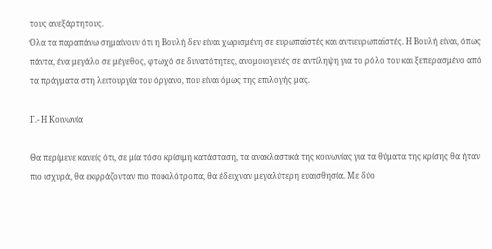τους ανεξάρτητους.
Όλα τα παραπάνω σημαίνουν ότι η Βουλή δεν είναι χωρισμένη σε ευρωπαϊστές και αντιευρωπαϊστές. Η Βουλή είναι, όπως πάντα, ένα μεγάλο σε μέγεθος, φτωχό σε δυνατότητες, ανομοιογενές σε αντίληψη για το ρόλο του και ξεπερασμένο από τα πράγματα στη λειτουργία του όργανο, που είναι όμως της επιλογής μας.

Γ.- Η Κοινωνία

Θα περίμενε κανείς ότι, σε μία τόσο κρίσιμη κατάσταση, τα ανακλαστικά της κοινωνίας για τα θύματα της κρίσης θα ήταν πιο ισχυρά, θα εκφράζονταν πιο ποικιλότροπα, θα έδειχναν μεγαλύτερη ευαισθησία. Με δύο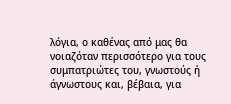λόγια, ο καθένας από μας θα νοιαζόταν περισσότερο για τους συμπατριώτες του, γνωστούς ή άγνωστους και, βέβαια, για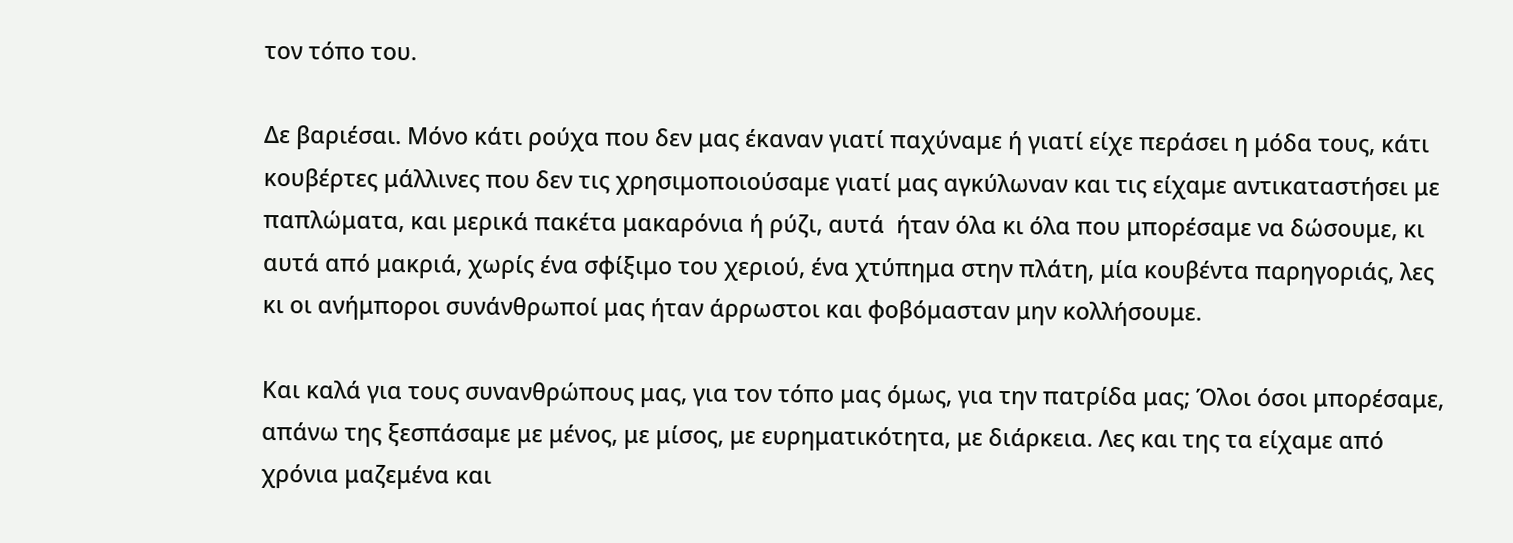τον τόπο του.

Δε βαριέσαι. Μόνο κάτι ρούχα που δεν μας έκαναν γιατί παχύναμε ή γιατί είχε περάσει η μόδα τους, κάτι κουβέρτες μάλλινες που δεν τις χρησιμοποιούσαμε γιατί μας αγκύλωναν και τις είχαμε αντικαταστήσει με παπλώματα, και μερικά πακέτα μακαρόνια ή ρύζι, αυτά  ήταν όλα κι όλα που μπορέσαμε να δώσουμε, κι αυτά από μακριά, χωρίς ένα σφίξιμο του χεριού, ένα χτύπημα στην πλάτη, μία κουβέντα παρηγοριάς, λες κι οι ανήμποροι συνάνθρωποί μας ήταν άρρωστοι και φοβόμασταν μην κολλήσουμε.

Και καλά για τους συνανθρώπους μας, για τον τόπο μας όμως, για την πατρίδα μας; Όλοι όσοι μπορέσαμε, απάνω της ξεσπάσαμε με μένος, με μίσος, με ευρηματικότητα, με διάρκεια. Λες και της τα είχαμε από χρόνια μαζεμένα και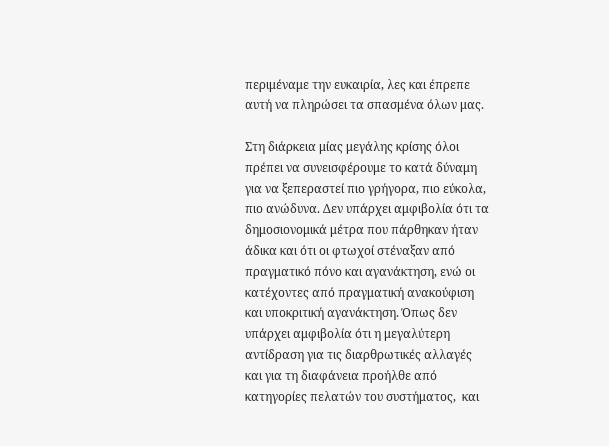περιμέναμε την ευκαιρία, λες και έπρεπε αυτή να πληρώσει τα σπασμένα όλων μας.

Στη διάρκεια μίας μεγάλης κρίσης όλοι πρέπει να συνεισφέρουμε το κατά δύναμη για να ξεπεραστεί πιο γρήγορα, πιο εύκολα, πιο ανώδυνα. Δεν υπάρχει αμφιβολία ότι τα δημοσιονομικά μέτρα που πάρθηκαν ήταν άδικα και ότι οι φτωχοί στέναξαν από πραγματικό πόνο και αγανάκτηση, ενώ οι κατέχοντες από πραγματική ανακούφιση και υποκριτική αγανάκτηση. Όπως δεν υπάρχει αμφιβολία ότι η μεγαλύτερη αντίδραση για τις διαρθρωτικές αλλαγές και για τη διαφάνεια προήλθε από κατηγορίες πελατών του συστήματος,  και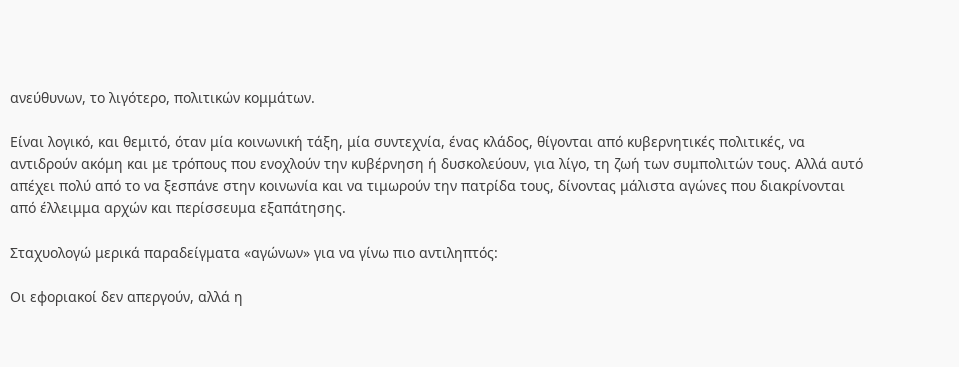ανεύθυνων, το λιγότερο, πολιτικών κομμάτων.

Είναι λογικό, και θεμιτό, όταν μία κοινωνική τάξη, μία συντεχνία, ένας κλάδος, θίγονται από κυβερνητικές πολιτικές, να αντιδρούν ακόμη και με τρόπους που ενοχλούν την κυβέρνηση ή δυσκολεύουν, για λίγο, τη ζωή των συμπολιτών τους. Αλλά αυτό απέχει πολύ από το να ξεσπάνε στην κοινωνία και να τιμωρούν την πατρίδα τους, δίνοντας μάλιστα αγώνες που διακρίνονται από έλλειμμα αρχών και περίσσευμα εξαπάτησης.

Σταχυολογώ μερικά παραδείγματα «αγώνων» για να γίνω πιο αντιληπτός:

Οι εφοριακοί δεν απεργούν, αλλά η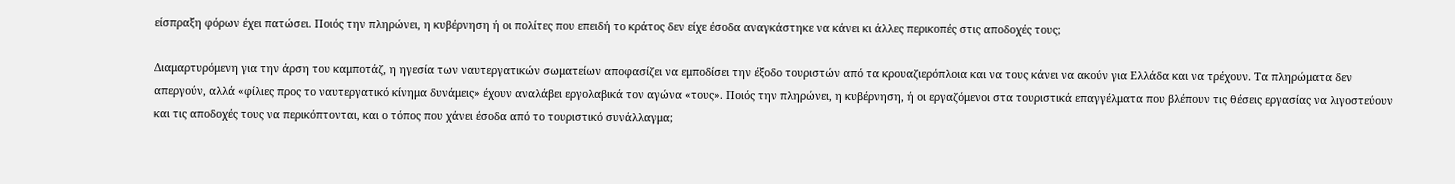είσπραξη φόρων έχει πατώσει. Ποιός την πληρώνει, η κυβέρνηση ή οι πολίτες που επειδή το κράτος δεν είχε έσοδα αναγκάστηκε να κάνει κι άλλες περικοπές στις αποδοχές τους;

Διαμαρτυρόμενη για την άρση του καμποτάζ, η ηγεσία των ναυτεργατικών σωματείων αποφασίζει να εμποδίσει την έξοδο τουριστών από τα κρουαζιερόπλοια και να τους κάνει να ακούν για Ελλάδα και να τρέχουν. Τα πληρώματα δεν απεργούν, αλλά «φίλιες προς το ναυτεργατικό κίνημα δυνάμεις» έχουν αναλάβει εργολαβικά τον αγώνα «τους». Ποιός την πληρώνει, η κυβέρνηση, ή οι εργαζόμενοι στα τουριστικά επαγγέλματα που βλέπουν τις θέσεις εργασίας να λιγοστεύουν και τις αποδοχές τους να περικόπτονται, και ο τόπος που χάνει έσοδα από το τουριστικό συνάλλαγμα;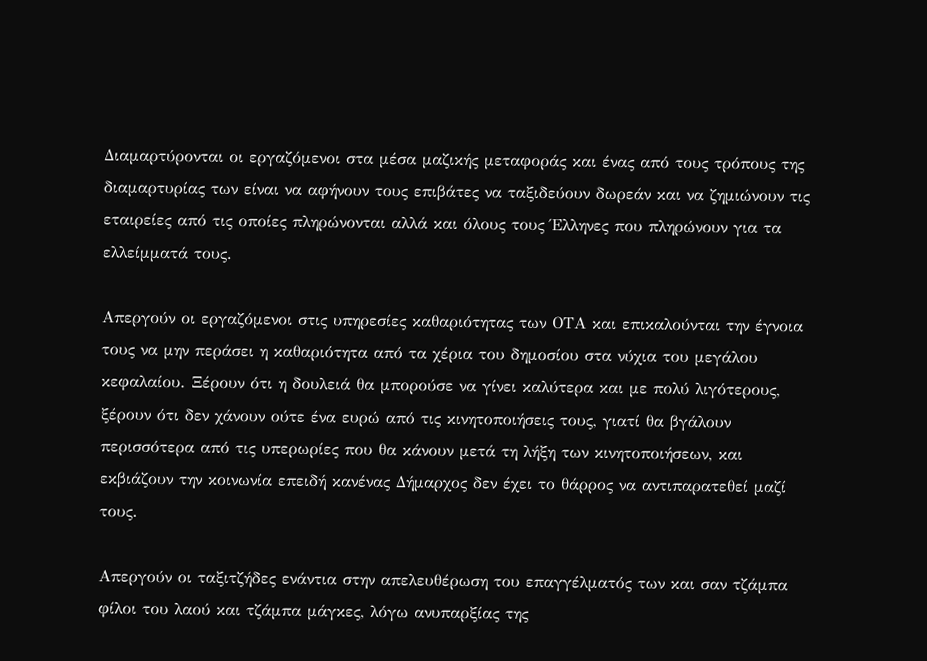Διαμαρτύρονται οι εργαζόμενοι στα μέσα μαζικής μεταφοράς και ένας από τους τρόπους της διαμαρτυρίας των είναι να αφήνουν τους επιβάτες να ταξιδεύουν δωρεάν και να ζημιώνουν τις εταιρείες από τις οποίες πληρώνονται αλλά και όλους τους Έλληνες που πληρώνουν για τα ελλείμματά τους.

Απεργούν οι εργαζόμενοι στις υπηρεσίες καθαριότητας των ΟΤΑ και επικαλούνται την έγνοια τους να μην περάσει η καθαριότητα από τα χέρια του δημοσίου στα νύχια του μεγάλου κεφαλαίου. Ξέρουν ότι η δουλειά θα μπορούσε να γίνει καλύτερα και με πολύ λιγότερους, ξέρουν ότι δεν χάνουν ούτε ένα ευρώ από τις κινητοποιήσεις τους, γιατί θα βγάλουν περισσότερα από τις υπερωρίες που θα κάνουν μετά τη λήξη των κινητοποιήσεων, και εκβιάζουν την κοινωνία επειδή κανένας Δήμαρχος δεν έχει το θάρρος να αντιπαρατεθεί μαζί τους.

Απεργούν οι ταξιτζήδες ενάντια στην απελευθέρωση του επαγγέλματός των και σαν τζάμπα φίλοι του λαού και τζάμπα μάγκες, λόγω ανυπαρξίας της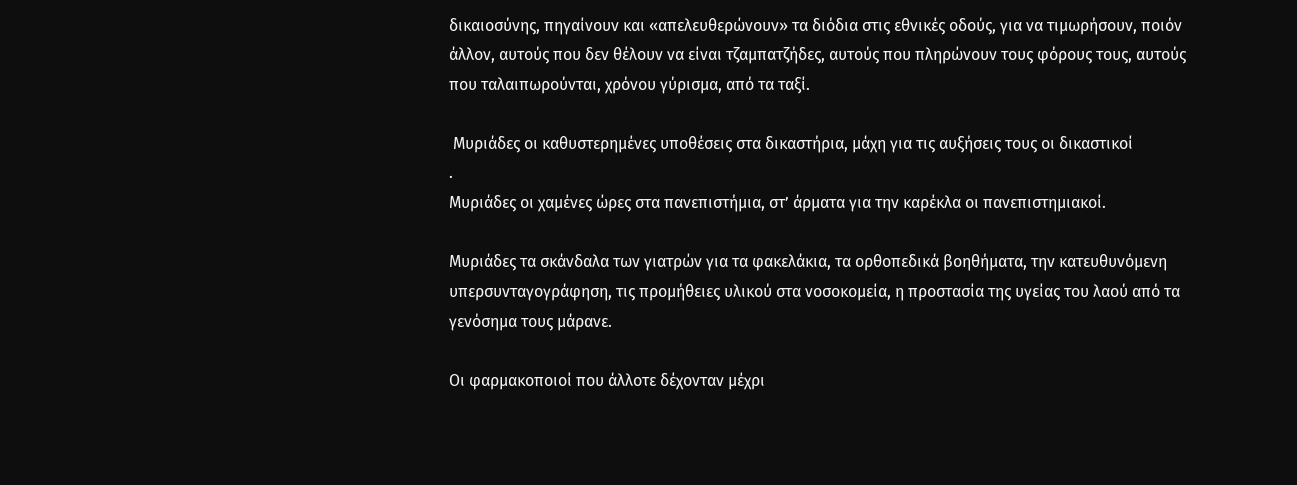δικαιοσύνης, πηγαίνουν και «απελευθερώνουν» τα διόδια στις εθνικές οδούς, για να τιμωρήσουν, ποιόν άλλον, αυτούς που δεν θέλουν να είναι τζαμπατζήδες, αυτούς που πληρώνουν τους φόρους τους, αυτούς που ταλαιπωρούνται, χρόνου γύρισμα, από τα ταξί.

 Μυριάδες οι καθυστερημένες υποθέσεις στα δικαστήρια, μάχη για τις αυξήσεις τους οι δικαστικοί
.
Μυριάδες οι χαμένες ώρες στα πανεπιστήμια, στ’ άρματα για την καρέκλα οι πανεπιστημιακοί.

Μυριάδες τα σκάνδαλα των γιατρών για τα φακελάκια, τα ορθοπεδικά βοηθήματα, την κατευθυνόμενη υπερσυνταγογράφηση, τις προμήθειες υλικού στα νοσοκομεία, η προστασία της υγείας του λαού από τα γενόσημα τους μάρανε.

Οι φαρμακοποιοί που άλλοτε δέχονταν μέχρι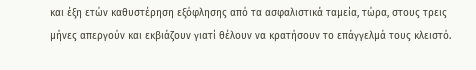και έξη ετών καθυστέρηση εξόφλησης από τα ασφαλιστικά ταμεία, τώρα, στους τρεις μήνες απεργούν και εκβιάζουν γιατί θέλουν να κρατήσουν το επάγγελμά τους κλειστό.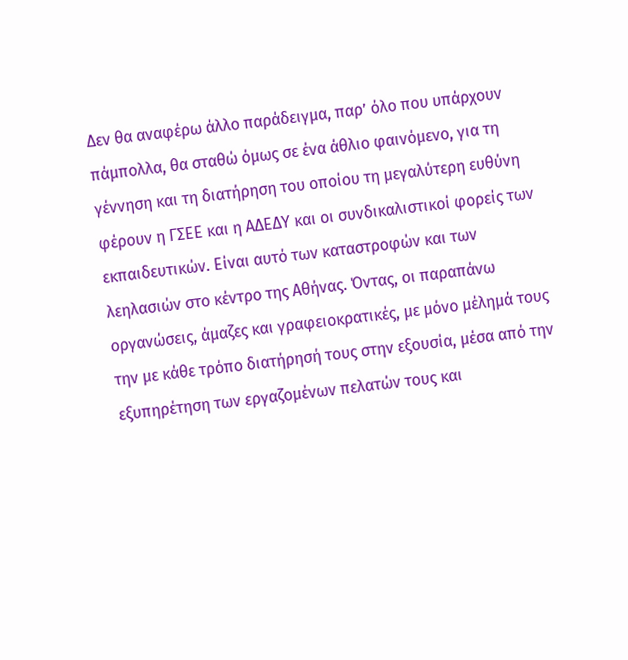Δεν θα αναφέρω άλλο παράδειγμα, παρ’ όλο που υπάρχουν πάμπολλα, θα σταθώ όμως σε ένα άθλιο φαινόμενο, για τη γέννηση και τη διατήρηση του οποίου τη μεγαλύτερη ευθύνη φέρουν η ΓΣΕΕ και η ΑΔΕΔΥ και οι συνδικαλιστικοί φορείς των εκπαιδευτικών. Είναι αυτό των καταστροφών και των λεηλασιών στο κέντρο της Αθήνας. Όντας, οι παραπάνω οργανώσεις, άμαζες και γραφειοκρατικές, με μόνο μέλημά τους την με κάθε τρόπο διατήρησή τους στην εξουσία, μέσα από την  εξυπηρέτηση των εργαζομένων πελατών τους και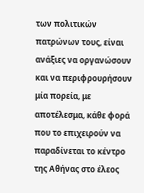των πολιτικών  πατρώνων τους, είναι ανάξιες να οργανώσουν και να περιφρουρήσουν μία πορεία, με αποτέλεσμα, κάθε φορά που το επιχειρούν να παραδίνεται το κέντρο της Αθήνας στο έλεος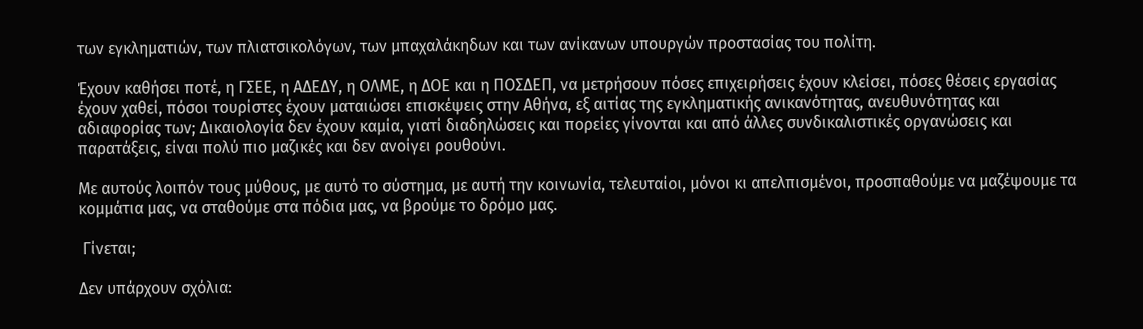των εγκληματιών, των πλιατσικολόγων, των μπαχαλάκηδων και των ανίκανων υπουργών προστασίας του πολίτη.

Έχουν καθήσει ποτέ, η ΓΣΕΕ, η ΑΔΕΔΥ, η ΟΛΜΕ, η ΔΟΕ και η ΠΟΣΔΕΠ, να μετρήσουν πόσες επιχειρήσεις έχουν κλείσει, πόσες θέσεις εργασίας έχουν χαθεί, πόσοι τουρίστες έχουν ματαιώσει επισκέψεις στην Αθήνα, εξ αιτίας της εγκληματικής ανικανότητας, ανευθυνότητας και αδιαφορίας των; Δικαιολογία δεν έχουν καμία, γιατί διαδηλώσεις και πορείες γίνονται και από άλλες συνδικαλιστικές οργανώσεις και παρατάξεις, είναι πολύ πιο μαζικές και δεν ανοίγει ρουθούνι.

Με αυτούς λοιπόν τους μύθους, με αυτό το σύστημα, με αυτή την κοινωνία, τελευταίοι, μόνοι κι απελπισμένοι, προσπαθούμε να μαζέψουμε τα κομμάτια μας, να σταθούμε στα πόδια μας, να βρούμε το δρόμο μας.

 Γίνεται;

Δεν υπάρχουν σχόλια: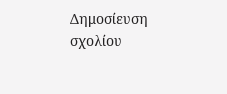Δημοσίευση σχολίου